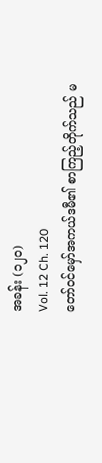အခန်း (၁၂၀)
Vol. 12 Ch. 120
တော်ဝင်မှော်အကယ်ဒမီ၏ စာကြည့်တိုက်သည် မ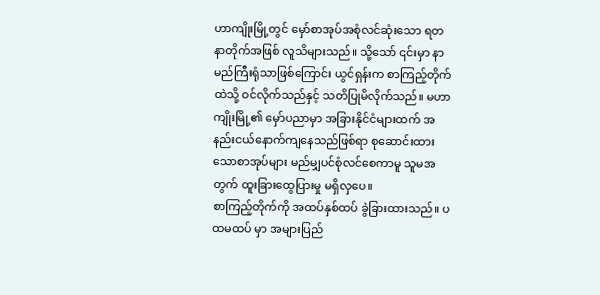ဟာကျိုးမြို့တွင် မှော်စာအုပ်အစုံလင်ဆုံးသော ရတနာတိုက်အဖြစ် လူသိများသည်။ သို့သော် ၎င်းမှာ နာမည်ကြီးရုံသာဖြစ်ကြောင်း ယွင်ရှန်းက စာကြည့်တိုက်ထဲသို့ ဝင်လိုက်သည်နှင့် သတိပြုမိလိုက်သည်။ မဟာကျိုးမြို့၏ မှော်ပညာမှာ အခြားနိုင်ငံများထက် အနည်းငယ်နောက်ကျနေသည်ဖြစ်ရာ စုဆောင်းထားသောစာအုပ်များ မည်မျှပင်စုံလင်စေကာမူ သူမအတွက် ထူးခြားထွေပြားမှု မရှိလှပေ။
စာကြည့်တိုက်ကို အထပ်နှစ်ထပ် ခွဲခြားထားသည်။ ပထမထပ် မှာ အများပြည်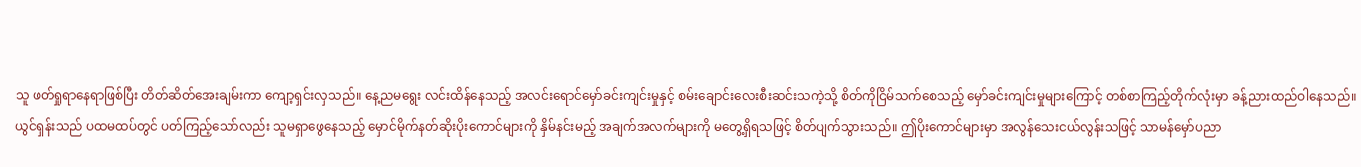သူ ဖတ်ရှုရာနေရာဖြစ်ပြီး တိတ်ဆိတ်အေးချမ်းကာ ကျော့ရှင်းလှသည်။ နေ့ညမရွေး လင်းထိန်နေသည့် အလင်းရောင်မှော်ခင်းကျင်းမှုနှင့် စမ်းချောင်းလေးစီးဆင်းသကဲ့သို့ စိတ်ကိုငြိမ်သက်စေသည့် မှော်ခင်းကျင်းမှုများကြောင့် တစ်စာကြည့်တိုက်လုံးမှာ ခန့်ညားထည်ဝါနေသည်။
ယွင်ရှန်းသည် ပထမထပ်တွင် ပတ်ကြည့်သော်လည်း သူမရှာဖွေနေသည့် မှောင်မိုက်နတ်ဆိုးပိုးကောင်များကို နှိမ်နင်းမည့် အချက်အလက်များကို မတွေ့ရှိရသဖြင့် စိတ်ပျက်သွားသည်။ ဤပိုးကောင်များမှာ အလွန်သေးငယ်လွန်းသဖြင့် သာမန်မှော်ပညာ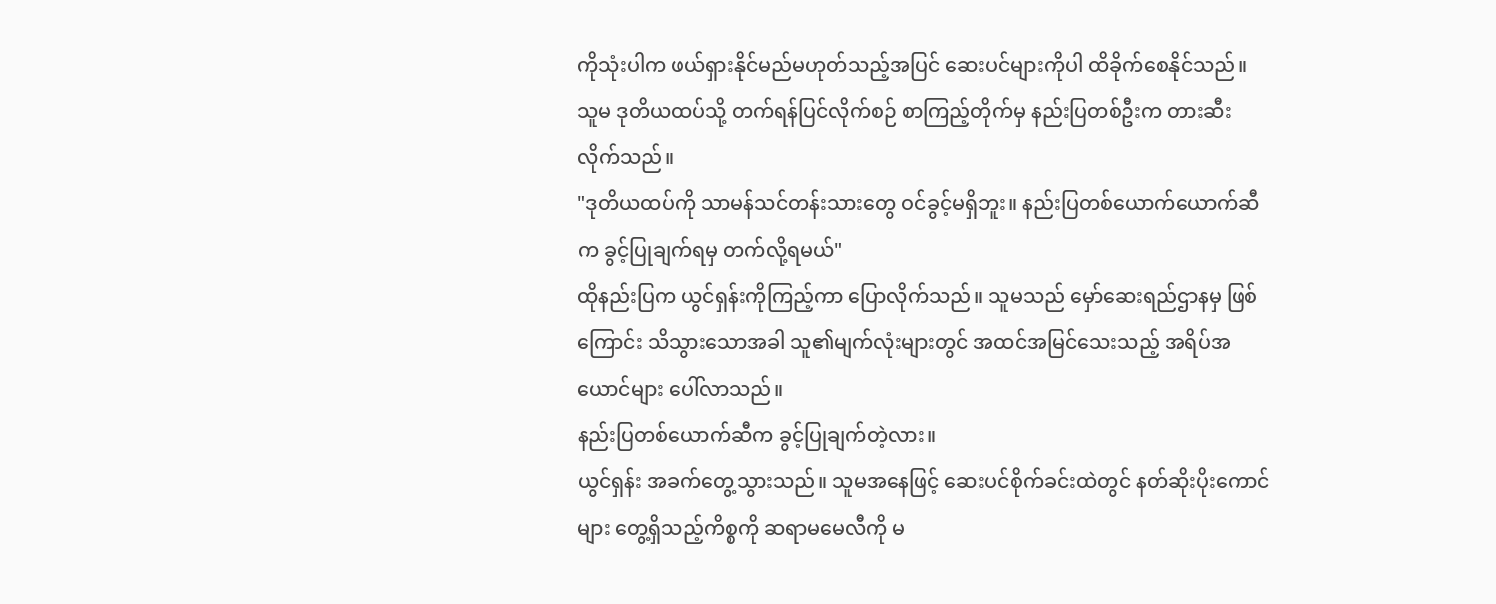ကိုသုံးပါက ဖယ်ရှားနိုင်မည်မဟုတ်သည့်အပြင် ဆေးပင်များကိုပါ ထိခိုက်စေနိုင်သည်။
သူမ ဒုတိယထပ်သို့ တက်ရန်ပြင်လိုက်စဉ် စာကြည့်တိုက်မှ နည်းပြတစ်ဦးက တားဆီးလိုက်သည်။
"ဒုတိယထပ်ကို သာမန်သင်တန်းသားတွေ ဝင်ခွင့်မရှိဘူး။ နည်းပြတစ်ယောက်ယောက်ဆီက ခွင့်ပြုချက်ရမှ တက်လို့ရမယ်"
ထိုနည်းပြက ယွင်ရှန်းကိုကြည့်ကာ ပြောလိုက်သည်။ သူမသည် မှော်ဆေးရည်ဌာနမှ ဖြစ်ကြောင်း သိသွားသောအခါ သူ၏မျက်လုံးများတွင် အထင်အမြင်သေးသည့် အရိပ်အယောင်များ ပေါ်လာသည်။
နည်းပြတစ်ယောက်ဆီက ခွင့်ပြုချက်တဲ့လား။
ယွင်ရှန်း အခက်တွေ့သွားသည်။ သူမအနေဖြင့် ဆေးပင်စိုက်ခင်းထဲတွင် နတ်ဆိုးပိုးကောင်များ တွေ့ရှိသည့်ကိစ္စကို ဆရာမမေလီကို မ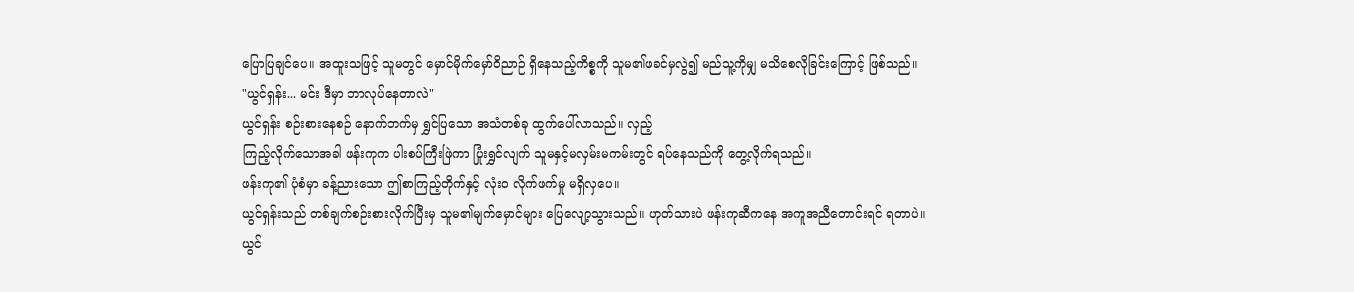ပြောပြချင်ပေ။ အထူးသဖြင့် သူမတွင် မှောင်မိုက်မှော်ဝိညာဉ် ရှိနေသည့်ကိစ္စကို သူမ၏ဖခင်မှလွဲ၍ မည်သူ့ကိုမျှ မသိစေလိုခြင်းကြောင့် ဖြစ်သည်။
"ယွင်ရှန်း... မင်း ဒီမှာ ဘာလုပ်နေတာလဲ"
ယွင်ရှန်း စဉ်းစားနေစဉ် နောက်ဘက်မှ ရွှင်ပြသော အသံတစ်ခု ထွက်ပေါ်လာသည်။ လှည့်
ကြည့်လိုက်သောအခါ ဖန်းကုက ပါးစပ်ကြီးဖြဲကာ ပြုံးရွှင်လျက် သူမနှင့်မလှမ်းမကမ်းတွင် ရပ်နေသည်ကို တွေ့လိုက်ရသည်။
ဖန်းကု၏ ပုံစံမှာ ခန့်ညားသော ဤစာကြည့်တိုက်နှင့် လုံးဝ လိုက်ဖက်မှု မရှိလှပေ။
ယွင်ရှန်းသည် တစ်ချက်စဉ်းစားလိုက်ပြီးမှ သူမ၏မျက်မှောင်များ ပြေလျော့သွားသည်။ ဟုတ်သားပဲ ဖန်းကုဆီကနေ အကူအညီတောင်းရင် ရတာပဲ။
ယွင်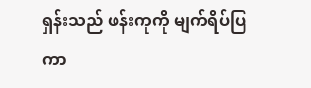ရှန်းသည် ဖန်းကုကို မျက်ရိပ်ပြကာ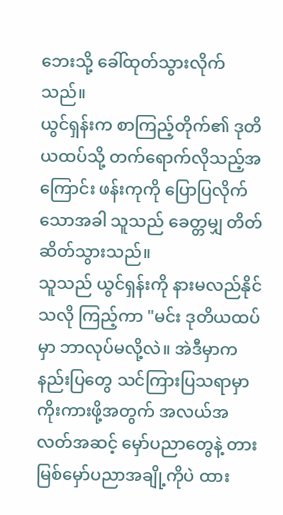ဘေးသို့ ခေါ်ထုတ်သွားလိုက်သည်။
ယွင်ရှန်းက စာကြည့်တိုက်၏ ဒုတိယထပ်သို့ တက်ရောက်လိုသည့်အကြောင်း ဖန်းကုကို ပြောပြလိုက်သောအခါ သူသည် ခေတ္တမျှ တိတ်ဆိတ်သွားသည်။
သူသည် ယွင်ရှန်းကို နားမလည်နိုင်သလို ကြည့်ကာ "မင်း ဒုတိယထပ်မှာ ဘာလုပ်မလို့လဲ။ အဲဒီမှာက နည်းပြတွေ သင်ကြားပြသရာမှာ ကိုးကားဖို့အတွက် အလယ်အလတ်အဆင့် မှော်ပညာတွေနဲ့ တားမြစ်မှော်ပညာအချို့ကိုပဲ ထား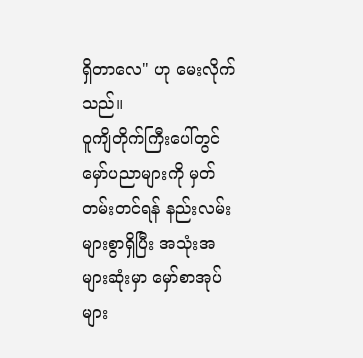ရှိတာလေ" ဟု မေးလိုက်သည်။
ဝူကျိတိုက်ကြီးပေါ်တွင် မှော်ပညာများကို မှတ်တမ်းတင်ရန် နည်းလမ်းများစွာရှိပြီး အသုံးအများဆုံးမှာ မှော်စာအုပ်များ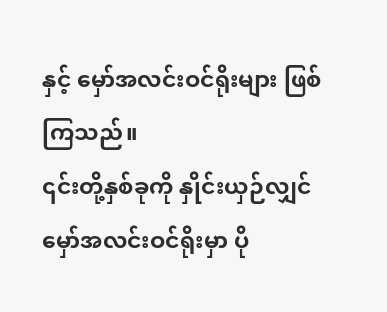နှင့် မှော်အလင်းဝင်ရိုးများ ဖြစ်ကြသည်။
၎င်းတို့နှစ်ခုကို နှိုင်းယှဉ်လျှင် မှော်အလင်းဝင်ရိုးမှာ ပို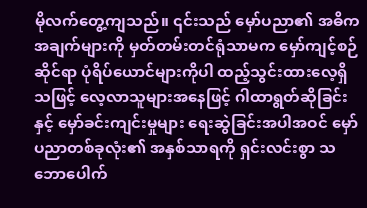မိုလက်တွေ့ကျသည်။ ၎င်းသည် မှော်ပညာ၏ အဓိကအချက်များကို မှတ်တမ်းတင်ရုံသာမက မှော်ကျင့်စဉ်ဆိုင်ရာ ပုံရိပ်ယောင်များကိုပါ ထည့်သွင်းထားလေ့ရှိသဖြင့် လေ့လာသူများအနေဖြင့် ဂါထာရွတ်ဆိုခြင်းနှင့် မှော်ခင်းကျင်းမှုများ ရေးဆွဲခြင်းအပါအဝင် မှော်ပညာတစ်ခုလုံး၏ အနှစ်သာရကို ရှင်းလင်းစွာ သဘောပေါက်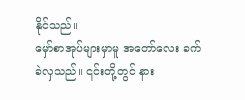နိုင်သည်။
မှော်စာအုပ်များမှာမူ အတော်လေး ခက်ခဲလှသည်။ ၎င်းတို့တွင် နား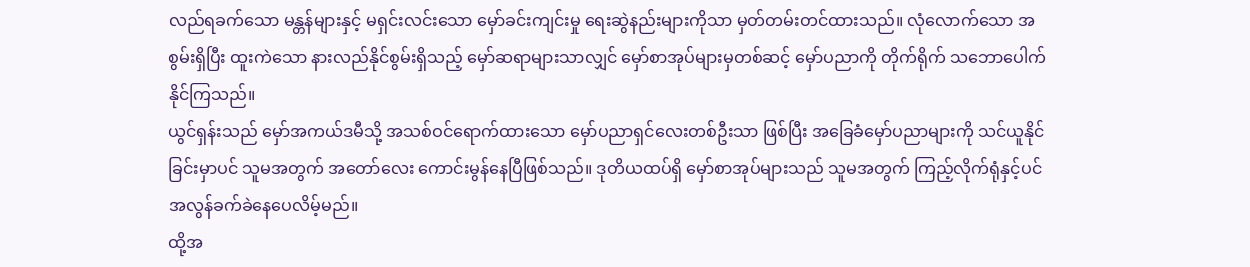လည်ရခက်သော မန္တန်များနှင့် မရှင်းလင်းသော မှော်ခင်းကျင်းမှု ရေးဆွဲနည်းများကိုသာ မှတ်တမ်းတင်ထားသည်။ လုံလောက်သော အစွမ်းရှိပြီး ထူးကဲသော နားလည်နိုင်စွမ်းရှိသည့် မှော်ဆရာများသာလျှင် မှော်စာအုပ်များမှတစ်ဆင့် မှော်ပညာကို တိုက်ရိုက် သဘောပေါက်နိုင်ကြသည်။
ယွင်ရှန်းသည် မှော်အကယ်ဒမီသို့ အသစ်ဝင်ရောက်ထားသော မှော်ပညာရှင်လေးတစ်ဦးသာ ဖြစ်ပြီး အခြေခံမှော်ပညာများကို သင်ယူနိုင်ခြင်းမှာပင် သူမအတွက် အတော်လေး ကောင်းမွန်နေပြီဖြစ်သည်။ ဒုတိယထပ်ရှိ မှော်စာအုပ်များသည် သူမအတွက် ကြည့်လိုက်ရုံနှင့်ပင် အလွန်ခက်ခဲနေပေလိမ့်မည်။
ထို့အ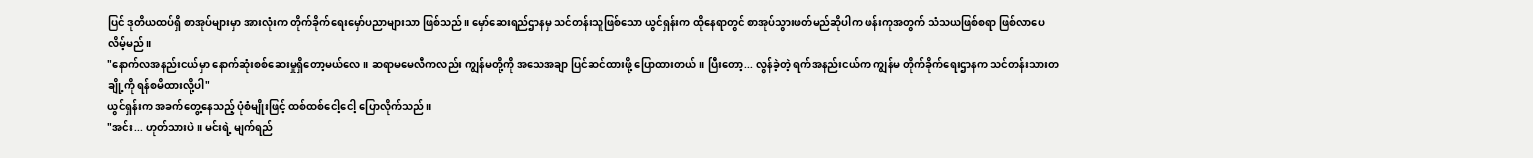ပြင် ဒုတိယထပ်ရှိ စာအုပ်များမှာ အားလုံးက တိုက်ခိုက်ရေးမှော်ပညာများသာ ဖြစ်သည်။ မှော်ဆေးရည်ဌာနမှ သင်တန်းသူဖြစ်သော ယွင်ရှန်းက ထိုနေရာတွင် စာအုပ်သွားဖတ်မည်ဆိုပါက ဖန်းကုအတွက် သံသယဖြစ်စရာ ဖြစ်လာပေလိမ့်မည်။
"နောက်လအနည်းငယ်မှာ နောက်ဆုံးစစ်ဆေးမှုရှိတော့မယ်လေ။ ဆရာမမေလီကလည်း ကျွန်မတို့ကို အသေအချာ ပြင်ဆင်ထားဖို့ ပြောထားတယ်။ ပြီးတော့... လွန်ခဲ့တဲ့ ရက်အနည်းငယ်က ကျွန်မ တိုက်ခိုက်ရေးဌာနက သင်တန်းသားတချို့ကို ရန်စမိထားလို့ပါ"
ယွင်ရှန်းက အခက်တွေ့နေသည့် ပုံစံမျိုးဖြင့် ထစ်ထစ်ငေါ့ငေါ့ ပြောလိုက်သည်။
"အင်း... ဟုတ်သားပဲ။ မင်းရဲ့ မျက်ရည်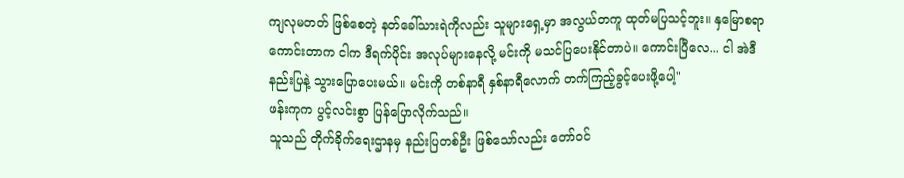ကျလုမတတ် ဖြစ်စေတဲ့ နတ်ခေါ်သားရဲကိုလည်း သူများရှေ့မှာ အလွယ်တကူ ထုတ်မပြသင့်ဘူး။ နှမြောစရာကောင်းတာက ငါက ဒီရက်ပိုင်း အလုပ်များနေလို့ မင်းကို မသင်ပြပေးနိုင်တာပဲ။ ကောင်းပြီလေ... ငါ အဲဒီနည်းပြနဲ့ သွားပြောပေးမယ်။ မင်းကို တစ်နာရီ နှစ်နာရီလောက် တက်ကြည့်ခွင့်ပေးဖို့ပေါ့"
ဖန်းကုက ပွင့်လင်းစွာ ပြန်ပြောလိုက်သည်။
သူသည် တိုက်ခိုက်ရေးဌာနမှ နည်းပြတစ်ဦး ဖြစ်သော်လည်း တော်ဝင်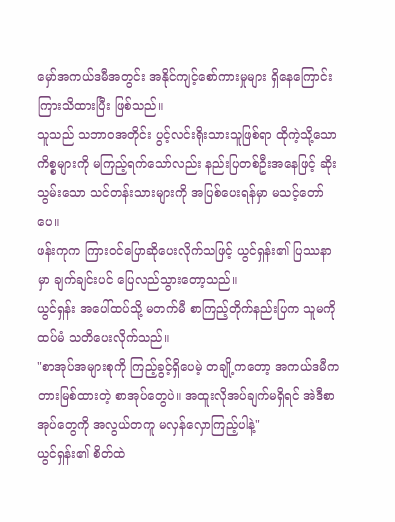မှော်အကယ်ဒမီအတွင်း အနိုင်ကျင့်စော်ကားမှုများ ရှိနေကြောင်း ကြားသိထားပြီး ဖြစ်သည်။
သူသည် သဘာဝအတိုင်း ပွင့်လင်းရိုးသားသူဖြစ်ရာ ထိုကဲ့သို့သော ကိစ္စများကို မကြည့်ရက်သော်လည်း နည်းပြတစ်ဦးအနေဖြင့် ဆိုးသွမ်းသော သင်တန်းသားများကို အပြစ်ပေးရန်မှာ မသင့်တော်ပေ။
ဖန်းကုက ကြားဝင်ပြောဆိုပေးလိုက်သဖြင့် ယွင်ရှန်း၏ ပြဿနာမှာ ချက်ချင်းပင် ပြေလည်သွားတော့သည်။
ယွင်ရှန်း အပေါ်ထပ်သို့ မတက်မီ စာကြည့်တိုက်နည်းပြက သူမကို ထပ်မံ သတိပေးလိုက်သည်။
"စာအုပ်အများစုကို ကြည့်ခွင့်ရှိပေမဲ့ တချို့ကတော့ အကယ်ဒမီက တားမြစ်ထားတဲ့ စာအုပ်တွေပဲ။ အထူးလိုအပ်ချက်မရှိရင် အဲဒီစာအုပ်တွေကို အလွယ်တကူ မလှန်လှောကြည့်ပါနဲ့"
ယွင်ရှန်း၏ စိတ်ထဲ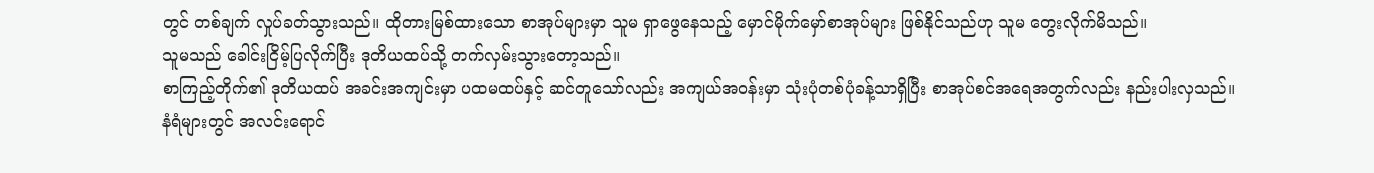တွင် တစ်ချက် လှုပ်ခတ်သွားသည်။ ထိုတားမြစ်ထားသော စာအုပ်များမှာ သူမ ရှာဖွေနေသည့် မှောင်မိုက်မှော်စာအုပ်များ ဖြစ်နိုင်သည်ဟု သူမ တွေးလိုက်မိသည်။
သူမသည် ခေါင်းငြိမ့်ပြလိုက်ပြီး ဒုတိယထပ်သို့ တက်လှမ်းသွားတော့သည်။
စာကြည့်တိုက်၏ ဒုတိယထပ် အခင်းအကျင်းမှာ ပထမထပ်နှင့် ဆင်တူသော်လည်း အကျယ်အဝန်းမှာ သုံးပုံတစ်ပုံခန့်သာရှိပြီး စာအုပ်စင်အရေအတွက်လည်း နည်းပါးလှသည်။
နံရံများတွင် အလင်းရောင်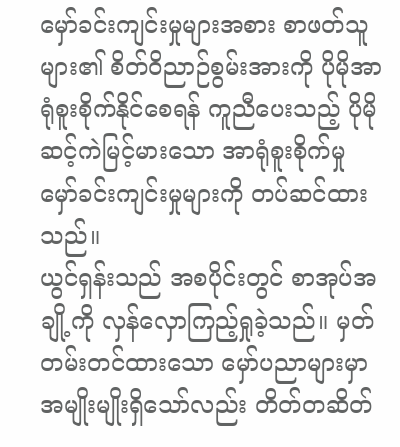မှော်ခင်းကျင်းမှုများအစား စာဖတ်သူများ၏ စိတ်ဝိညာဉ်စွမ်းအားကို ပိုမိုအာရုံစူးစိုက်နိုင်စေရန် ကူညီပေးသည့် ပိုမိုဆင့်ကဲမြင့်မားသော အာရုံစူးစိုက်မှု မှော်ခင်းကျင်းမှုများကို တပ်ဆင်ထားသည်။
ယွင်ရှန်းသည် အစပိုင်းတွင် စာအုပ်အချို့ကို လှန်လှောကြည့်ရှုခဲ့သည်။ မှတ်တမ်းတင်ထားသော မှော်ပညာများမှာ အမျိုးမျိုးရှိသော်လည်း တိတ်တဆိတ်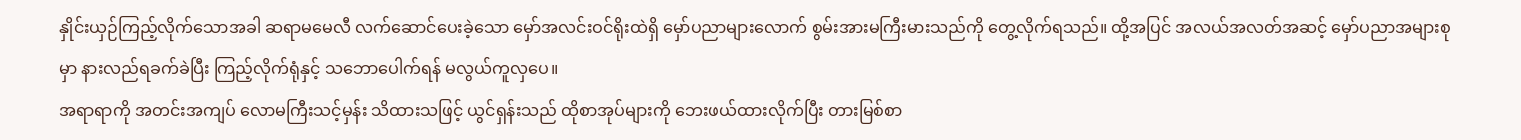နှိုင်းယှဉ်ကြည့်လိုက်သောအခါ ဆရာမမေလီ လက်ဆောင်ပေးခဲ့သော မှော်အလင်းဝင်ရိုးထဲရှိ မှော်ပညာများလောက် စွမ်းအားမကြီးမားသည်ကို တွေ့လိုက်ရသည်။ ထို့အပြင် အလယ်အလတ်အဆင့် မှော်ပညာအများစုမှာ နားလည်ရခက်ခဲပြီး ကြည့်လိုက်ရုံနှင့် သဘောပေါက်ရန် မလွယ်ကူလှပေ။
အရာရာကို အတင်းအကျပ် လောမကြီးသင့်မှန်း သိထားသဖြင့် ယွင်ရှန်းသည် ထိုစာအုပ်များကို ဘေးဖယ်ထားလိုက်ပြီး တားမြစ်စာ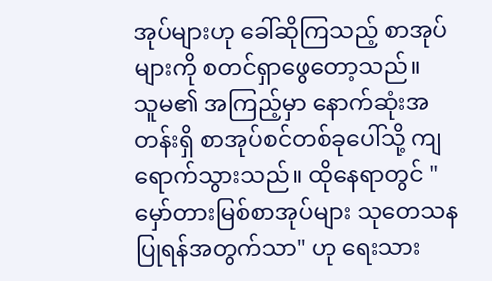အုပ်များဟု ခေါ်ဆိုကြသည့် စာအုပ်များကို စတင်ရှာဖွေတော့သည်။
သူမ၏ အကြည့်မှာ နောက်ဆုံးအတန်းရှိ စာအုပ်စင်တစ်ခုပေါ်သို့ ကျရောက်သွားသည်။ ထိုနေရာတွင် "မှော်တားမြစ်စာအုပ်များ သုတေသနပြုရန်အတွက်သာ" ဟု ရေးသား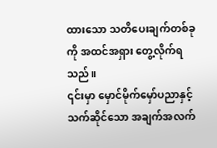ထားသော သတိပေးချက်တစ်ခုကို အထင်အရှား တွေ့လိုက်ရသည်။
၎င်းမှာ မှောင်မိုက်မှော်ပညာနှင့် သက်ဆိုင်သော အချက်အလက်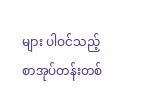များ ပါဝင်သည့် စာအုပ်တန်းတစ်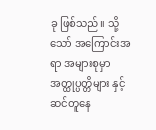ခု ဖြစ်သည်။ သို့သော် အကြောင်းအရာ အများစုမှာ အတ္ထုပ္ပတ္တိများ နှင့် ဆင်တူနေ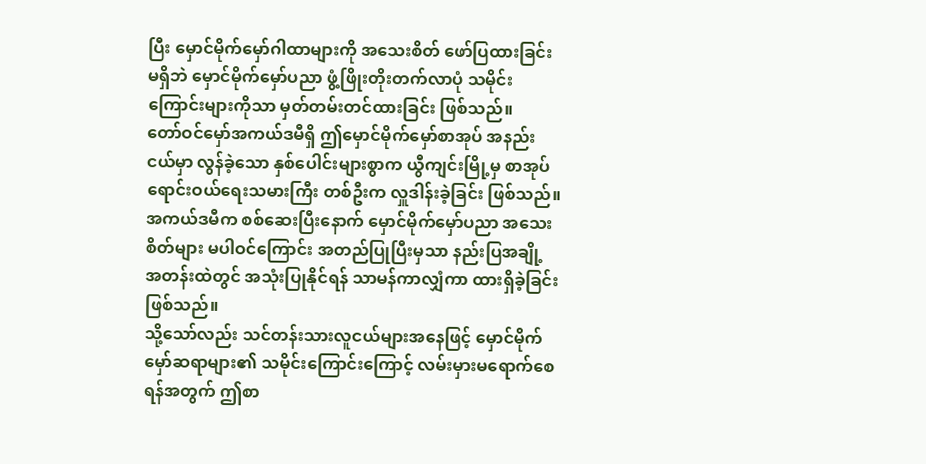ပြီး မှောင်မိုက်မှော်ဂါထာများကို အသေးစိတ် ဖော်ပြထားခြင်း မရှိဘဲ မှောင်မိုက်မှော်ပညာ ဖွံ့ဖြိုးတိုးတက်လာပုံ သမိုင်းကြောင်းများကိုသာ မှတ်တမ်းတင်ထားခြင်း ဖြစ်သည်။
တော်ဝင်မှော်အကယ်ဒမီရှိ ဤမှောင်မိုက်မှော်စာအုပ် အနည်းငယ်မှာ လွန်ခဲ့သော နှစ်ပေါင်းများစွာက ယွီကျင်းမြို့မှ စာအုပ်ရောင်းဝယ်ရေးသမားကြီး တစ်ဦးက လှူဒါန်းခဲ့ခြင်း ဖြစ်သည်။ အကယ်ဒမီက စစ်ဆေးပြီးနောက် မှောင်မိုက်မှော်ပညာ အသေးစိတ်များ မပါဝင်ကြောင်း အတည်ပြုပြီးမှသာ နည်းပြအချို့ အတန်းထဲတွင် အသုံးပြုနိုင်ရန် သာမန်ကာလျှံကာ ထားရှိခဲ့ခြင်း ဖြစ်သည်။
သို့သော်လည်း သင်တန်းသားလူငယ်များအနေဖြင့် မှောင်မိုက်မှော်ဆရာများ၏ သမိုင်းကြောင်းကြောင့် လမ်းမှားမရောက်စေရန်အတွက် ဤစာ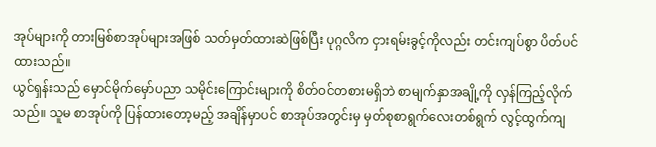အုပ်များကို တားမြစ်စာအုပ်များအဖြစ် သတ်မှတ်ထားဆဲဖြစ်ပြီး ပုဂ္ဂလိက ငှားရမ်းခွင့်ကိုလည်း တင်းကျပ်စွာ ပိတ်ပင်ထားသည်။
ယွင်ရှန်းသည် မှောင်မိုက်မှော်ပညာ သမိုင်းကြောင်းများကို စိတ်ဝင်တစားမရှိဘဲ စာမျက်နှာအချို့ကို လှန်ကြည့်လိုက်သည်။ သူမ စာအုပ်ကို ပြန်ထားတော့မည့် အချိန်မှာပင် စာအုပ်အတွင်းမှ မှတ်စုစာရွက်လေးတစ်ရွက် လွင့်ထွက်ကျ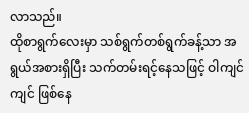လာသည်။
ထိုစာရွက်လေးမှာ သစ်ရွက်တစ်ရွက်ခန့်သာ အရွယ်အစားရှိပြီး သက်တမ်းရင့်နေသဖြင့် ဝါကျင်ကျင် ဖြစ်နေ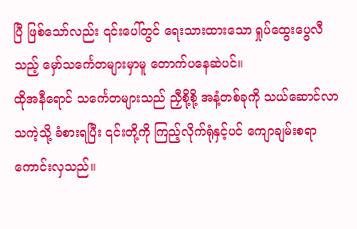ပြီ ဖြစ်သော်လည်း ၎င်းပေါ်တွင် ရေးသားထားသော ရှုပ်ထွေးပွေလီသည့် မှော်သင်္ကေတများမှာမူ တောက်ပနေဆဲပင်။
ထိုအနီရောင် သင်္ကေတများသည် ညှီစို့စို့ အနံ့တစ်ခုကို သယ်ဆောင်လာသကဲ့သို့ ခံစားရပြီး ၎င်းတို့ကို ကြည့်လိုက်ရုံနှင့်ပင် ကျောချမ်းစရာ ကောင်းလှသည်။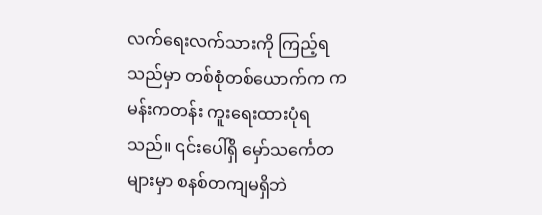လက်ရေးလက်သားကို ကြည့်ရသည်မှာ တစ်စုံတစ်ယောက်က ကမန်းကတန်း ကူးရေးထားပုံရသည်။ ၎င်းပေါ်ရှိ မှော်သင်္ကေတများမှာ စနစ်တကျမရှိဘဲ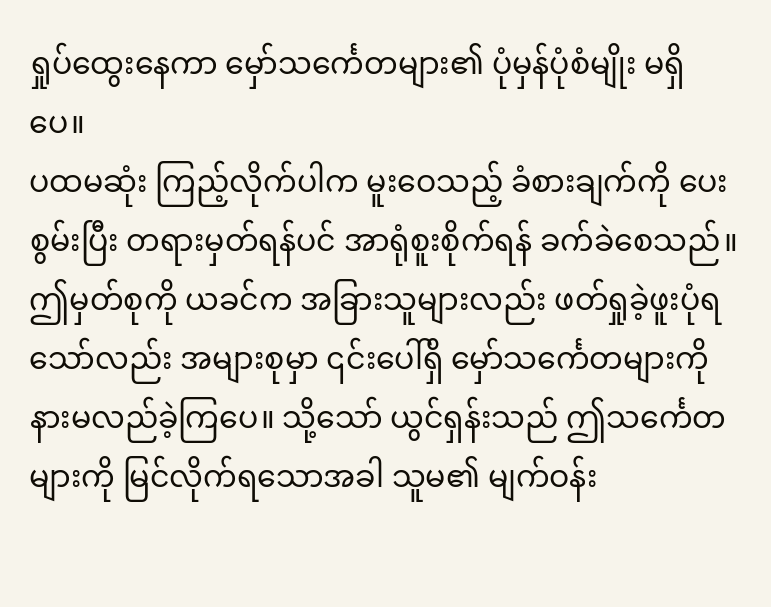ရှုပ်ထွေးနေကာ မှော်သင်္ကေတများ၏ ပုံမှန်ပုံစံမျိုး မရှိပေ။
ပထမဆုံး ကြည့်လိုက်ပါက မူးဝေသည့် ခံစားချက်ကို ပေးစွမ်းပြီး တရားမှတ်ရန်ပင် အာရုံစူးစိုက်ရန် ခက်ခဲစေသည်။
ဤမှတ်စုကို ယခင်က အခြားသူများလည်း ဖတ်ရှုခဲ့ဖူးပုံရသော်လည်း အများစုမှာ ၎င်းပေါ်ရှိ မှော်သင်္ကေတများကို နားမလည်ခဲ့ကြပေ။ သို့သော် ယွင်ရှန်းသည် ဤသင်္ကေတများကို မြင်လိုက်ရသောအခါ သူမ၏ မျက်ဝန်း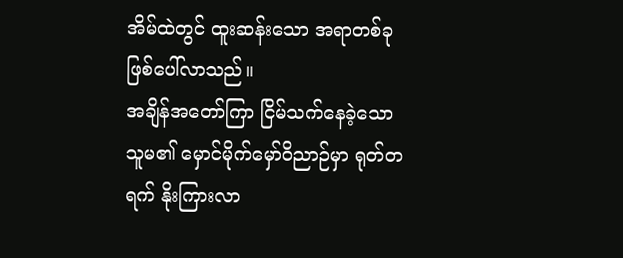အိမ်ထဲတွင် ထူးဆန်းသော အရာတစ်ခု ဖြစ်ပေါ်လာသည်။
အချိန်အတော်ကြာ ငြိမ်သက်နေခဲ့သော သူမ၏ မှောင်မိုက်မှော်ဝိညာဉ်မှာ ရုတ်တရက် နိုးကြားလာ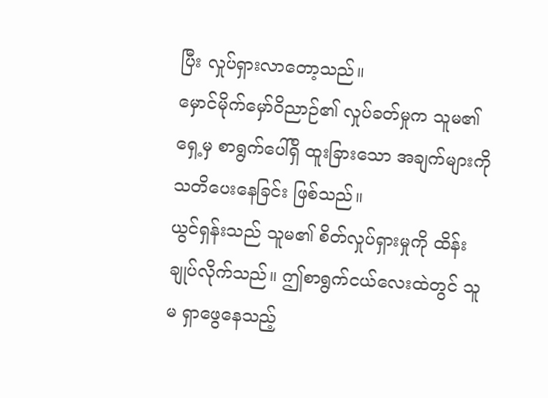ပြီး လှုပ်ရှားလာတော့သည်။
မှောင်မိုက်မှော်ဝိညာဉ်၏ လှုပ်ခတ်မှုက သူမ၏ ရှေ့မှ စာရွက်ပေါ်ရှိ ထူးခြားသော အချက်များကို သတိပေးနေခြင်း ဖြစ်သည်။
ယွင်ရှန်းသည် သူမ၏ စိတ်လှုပ်ရှားမှုကို ထိန်းချုပ်လိုက်သည်။ ဤစာရွက်ငယ်လေးထဲတွင် သူမ ရှာဖွေနေသည့်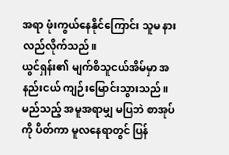အရာ ဖုံးကွယ်နေနိုင်ကြောင်း သူမ နားလည်လိုက်သည်။
ယွင်ရှန်း၏ မျက်စိသူငယ်အိမ်မှာ အနည်းငယ် ကျဉ်းမြောင်းသွားသည်။ မည်သည့် အမူအရာမျှ မပြဘဲ စာအုပ်ကို ပိတ်ကာ မူလနေရာတွင် ပြန်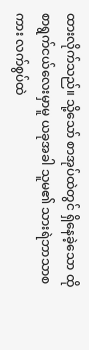ထားလိုက်သည်။ သို့သော် စာအုပ်ထဲတွင် ရှိနေခဲ့သော ထိုစာရွက်ငယ်လေးမှာမူ ယခုအခါ သူမ၏ သားရဲဘာသာစကား လက်စွပ်ထဲ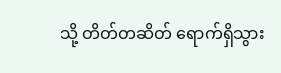သို့ တိတ်တဆိတ် ရောက်ရှိသွား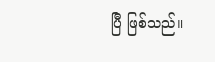ပြီ ဖြစ်သည်။